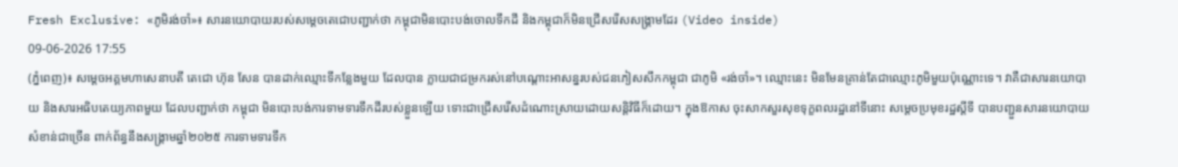Fresh Exclusive: «ភូមិរង់ចាំ»៖ សារនយោបាយរបស់សម្តេចតេជោបញ្ជាក់ថា កម្ពុជាមិនបោះបង់ចោលទឹកដី និងកម្ពុជាក៏មិនជ្រើសរើសសង្គ្រាមដែរ (Video inside)
09-06-2026 17:55
(ភ្នំពេញ)៖ សម្តេចអគ្គមហាសេនាបតី តេជោ ហ៊ុន សែន បានដាក់ឈ្មោះទីកន្លែងមួយ ដែលបាន ក្លាយជាជម្រករស់នៅបណ្តោះអាសន្នរបស់ជនភៀសសឹកកម្ពុជា ជាភូមិ «រង់ចាំ»។ ឈ្មោះនេះ មិនមែនគ្រាន់តែជាឈ្មោះភូមិមួយប៉ុណ្ណោះទេ។ វាគឺជាសារនយោបាយ និងសារអធិបតេយ្យភាពមួយ ដែលបញ្ជាក់ថា កម្ពុជា មិនបោះបង់ការទាមទារទឹកដីរបស់ខ្លួនឡើយ ទោះជាជ្រើសរើសដំណោះស្រាយដោយសន្តិវិធីក៏ដោយ។ ក្នុងឱកាស ចុះសាកសួរសុខទុក្ខពលរដ្ឋនៅទីនោះ សម្តេចប្រមុខរដ្ឋស្តីទី បានបញ្ជួនសារនយោបាយសំខាន់ជាច្រើន ពាក់ព័ន្ធនឹងសង្គ្រាមឆ្នាំ២០២៥ ការទាមទារទឹក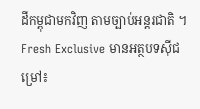ដីកម្ពុជាមកវិញ តាមច្បាប់អន្តរជាតិ ។
Fresh Exclusive មានអត្ថបទស៊ីជម្រៅ៖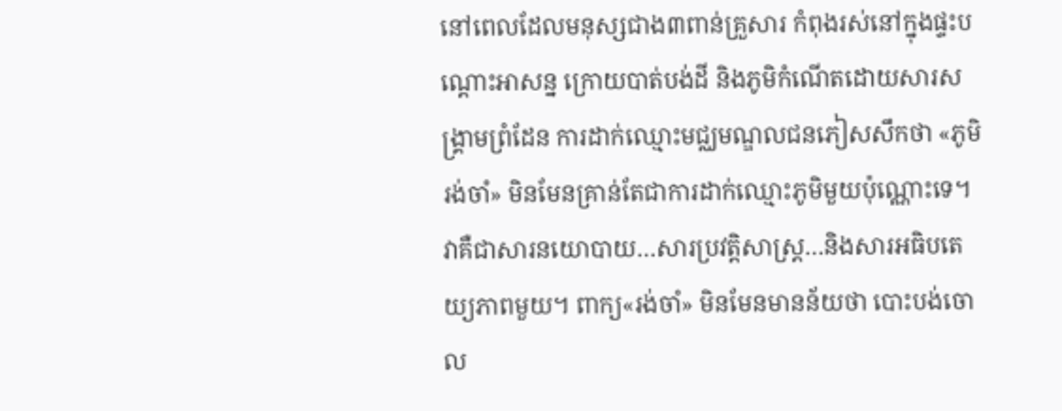នៅពេលដែលមនុស្សជាង៣ពាន់គ្រួសារ កំពុងរស់នៅក្នុងផ្ទះបណ្តោះអាសន្ន ក្រោយបាត់បង់ដី និងភូមិកំណើតដោយសារសង្គ្រាមព្រំដែន ការដាក់ឈ្មោះមជ្ឈមណ្ឌលជនភៀសសឹកថា «ភូមិរង់ចាំ» មិនមែនគ្រាន់តែជាការដាក់ឈ្មោះភូមិមួយប៉ុណ្ណោះទេ។ វាគឺជាសារនយោបាយ…សារប្រវត្តិសាស្ត្រ…និងសារអធិបតេយ្យភាពមួយ។ ពាក្យ«រង់ចាំ» មិនមែនមានន័យថា បោះបង់ចោល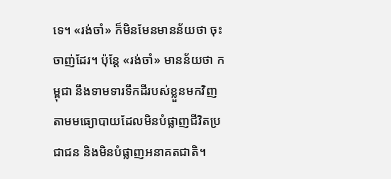ទេ។ «រង់ចាំ» ក៏មិនមែនមានន័យថា ចុះចាញ់ដែរ។ ប៉ុន្តែ «រង់ចាំ» មានន័យថា កម្ពុជា នឹងទាមទារទឹកដីរបស់ខ្លួនមកវិញ តាមមធ្យោបាយដែលមិនបំផ្លាញជីវិតប្រជាជន និងមិនបំផ្លាញអនាគតជាតិ។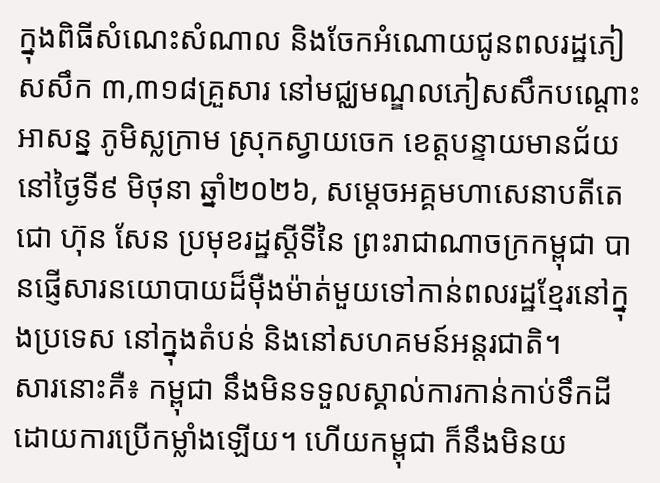ក្នុងពិធីសំណេះសំណាល និងចែកអំណោយជូនពលរដ្ឋភៀសសឹក ៣,៣១៨គ្រួសារ នៅមជ្ឈមណ្ឌលភៀសសឹកបណ្តោះអាសន្ន ភូមិស្លក្រាម ស្រុកស្វាយចេក ខេត្តបន្ទាយមានជ័យ នៅថ្ងៃទី៩ មិថុនា ឆ្នាំ២០២៦, សម្តេចអគ្គមហាសេនាបតីតេជោ ហ៊ុន សែន ប្រមុខរដ្ឋស្តីទីនៃ ព្រះរាជាណាចក្រកម្ពុជា បានផ្ញើសារនយោបាយដ៏ម៉ឺងម៉ាត់មួយទៅកាន់ពលរដ្ឋខ្មែរនៅក្នុងប្រទេស នៅក្នុងតំបន់ និងនៅសហគមន៍អន្តរជាតិ។
សារនោះគឺ៖ កម្ពុជា នឹងមិនទទួលស្គាល់ការកាន់កាប់ទឹកដីដោយការប្រើកម្លាំងឡើយ។ ហើយកម្ពុជា ក៏នឹងមិនយ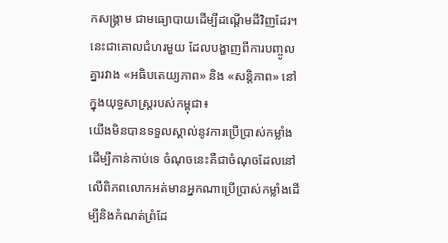កសង្គ្រាម ជាមធ្យោបាយដើម្បីដណ្តើមដីវិញដែរ។ នេះជាគោលជំហរមួយ ដែលបង្ហាញពីការបញ្ចូលគ្នារវាង «អធិបតេយ្យភាព» និង «សន្តិភាព» នៅក្នុងយុទ្ធសាស្ត្ររបស់កម្ពុជា៖
យើងមិនបានទទួលស្គាល់នូវការប្រើប្រាស់កម្លាំងដើម្បីកាន់កាប់ទេ ចំណុចនេះគឺជាចំណុចដែលនៅលើពិភពលោកអត់មានអ្នកណាប្រើប្រាស់កម្លាំងដើម្បីនិងកំណត់ព្រំដែ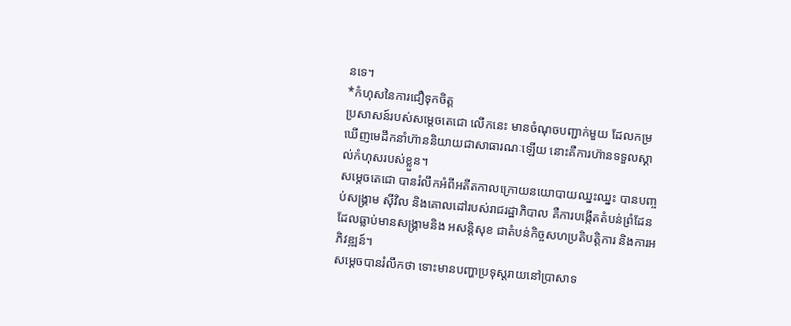នទេ។
*កំហុសនៃការជឿទុកចិត្ត
ប្រសាសន៍របស់សម្តេចតេជោ លើកនេះ មានចំណុចបញ្ជាក់មួយ ដែលកម្រឃើញមេដឹកនាំហ៊ាននិយាយជាសាធារណៈឡើយ នោះគឺការហ៊ានទទួលស្គាល់កំហុសរបស់ខ្លួន។
សម្តេចតេជោ បានរំលឹកអំពីអតីតកាលក្រោយនយោបាយឈ្នះឈ្នះ បានបញ្ចប់សង្គ្រាម ស៊ីវិល និងគោលដៅរបស់រាជរដ្ឋាភិបាល គឺការបង្កើតតំបន់ព្រំដែនដែលធ្លាប់មានសង្គ្រាមនិង អសន្តិសុខ ជាតំបន់កិច្ចសហប្រតិបត្តិការ និងការអភិវឌ្ឍន៍។
សម្តេចបានរំលឹកថា ទោះមានបញ្ហាប្រទុស្តរាយនៅប្រាសាទ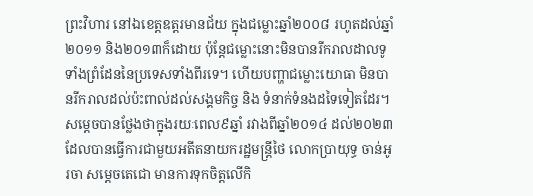ព្រះវិហារ នៅឯខេត្តឧត្តរមានជ័យ ក្នុងជម្លោះឆ្នាំ២០០៨ រហូតដល់ឆ្នាំ២០១១ និង២០១៣ក៏ដោយ ប៉ុន្តែជម្លោះនោះមិនបានរីករាលដាលទូទាំងព្រំដែននៃប្រទេសទាំងពីរទេ។ ហើយបញ្ហាជម្លោះយោធា មិនបានរីករាលដល់ប៉ះពាល់ដល់សង្គមកិច្ច និង ទំនាក់ទំនងដទៃទៀតដែរ។ សម្តេចបានថ្លែងថាក្នុងរយៈពេល៩ឆ្នាំ រវាងពីឆ្នាំ២០១៤ ដល់២០២៣ ដែលបានធ្វើការជាមួយអតីតនាយករដ្ឋមន្ត្រីថៃ លោកប្រាយុទ្ធ ចាន់អូរចា សម្តេចតេជោ មានការទុកចិត្តលើកិ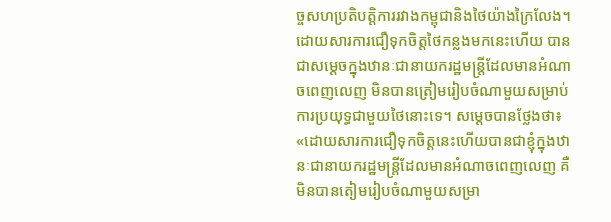ច្ចសហប្រតិបត្តិការរវាងកម្ពុជានិងថៃយ៉ាងក្រៃលែង។
ដោយសារការជឿទុកចិត្តថៃកន្លងមកនេះហើយ បានជាសម្តេចក្នុងឋានៈជានាយករដ្ឋមន្ត្រីដែលមានអំណាចពេញលេញ មិនបានត្រៀមរៀបចំណាមួយសម្រាប់ការប្រយុទ្ធជាមួយថៃនោះទេ។ សម្តេចបានថ្លែងថា៖
«ដោយសារការជឿទុកចិត្តនេះហើយបានជាខ្ញុំក្នុងឋានៈជានាយករដ្ឋមន្ត្រីដែលមានអំណាចពេញលេញ គឺមិនបានតៀមរៀបចំណាមួយសម្រា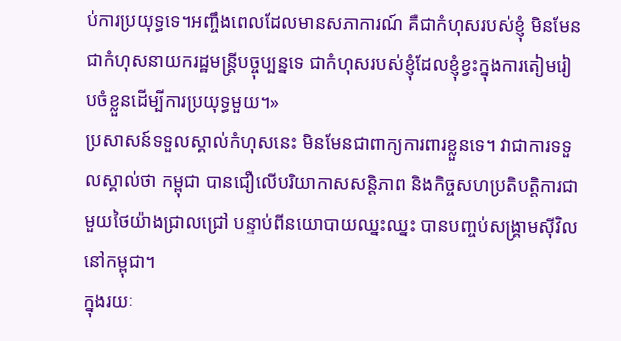ប់ការប្រយុទ្ធទេ។អញ្ចឹងពេលដែលមានសភាការណ៍ គឺជាកំហុសរបស់ខ្ញុំ មិនមែនជាកំហុសនាយករដ្ឋមន្ត្រីបច្ចុប្បន្នទេ ជាកំហុសរបស់ខ្ញុំដែលខ្ញុំខ្វះក្នុងការតៀមរៀបចំខ្លួនដើម្បីការប្រយុទ្ធមួយ។»
ប្រសាសន៍ទទួលស្គាល់កំហុសនេះ មិនមែនជាពាក្យការពារខ្លួនទេ។ វាជាការទទួលស្គាល់ថា កម្ពុជា បានជឿលើបរិយាកាសសន្តិភាព និងកិច្ចសហប្រតិបត្តិការជាមួយថៃយ៉ាងជ្រាលជ្រៅ បន្ទាប់ពីនយោបាយឈ្នះឈ្នះ បានបញ្ចប់សង្គ្រាមស៊ីវិលនៅកម្ពុជា។
ក្នុងរយៈ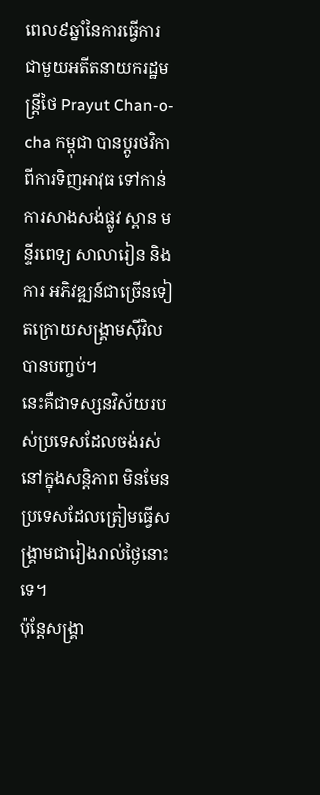ពេល៩ឆ្នាំនៃការធ្វើការជាមួយអតីតនាយករដ្ឋមន្ត្រីថៃ Prayut Chan-o-cha កម្ពុជា បានប្តូរថវិកា ពីការទិញអាវុធ ទៅកាន់ការសាងសង់ផ្លូវ ស្ពាន មន្ទីរពេទ្យ សាលារៀន និង ការ អភិវឌ្ឍន៍ជាច្រើនទៀតក្រោយសង្គ្រាមស៊ីវិលបានបញ្ចប់។
នេះគឺជាទស្សនវិស័យរបស់ប្រទេសដែលចង់រស់នៅក្នុងសន្តិភាព មិនមែនប្រទេសដែលត្រៀមធ្វើសង្គ្រាមជារៀងរាល់ថ្ងៃនោះទេ។
ប៉ុន្តែសង្គ្រា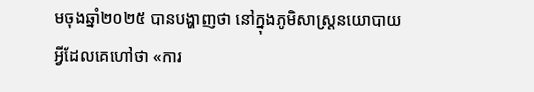មចុងឆ្នាំ២០២៥ បានបង្ហាញថា នៅក្នុងភូមិសាស្ត្រនយោបាយ អ្វីដែលគេហៅថា «ការ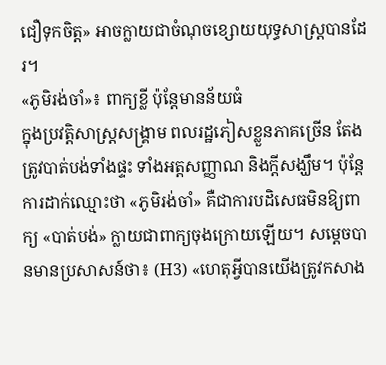ជឿទុកចិត្ត» អាចក្លាយជាចំណុចខ្សោយយុទ្ធសាស្ត្របានដែរ។
«ភូមិរង់ចាំ»៖ ពាក្យខ្លី ប៉ុន្តែមានន័យធំ
ក្នុងប្រវត្តិសាស្ត្រសង្គ្រាម ពលរដ្ឋភៀសខ្លួនភាគច្រើន តែងត្រូវបាត់បង់ទាំងផ្ទះ ទាំងអត្តសញ្ញាណ និងក្តីសង្ឃឹម។ ប៉ុន្តែការដាក់ឈ្មោះថា «ភូមិរង់ចាំ» គឺជាការបដិសេធមិនឱ្យពាក្យ «បាត់បង់» ក្លាយជាពាក្យចុងក្រោយឡើយ។ សម្តេចបានមានប្រសាសន៍ថា៖ (H3) «ហេតុអ្វីបានយើងត្រូវកសាង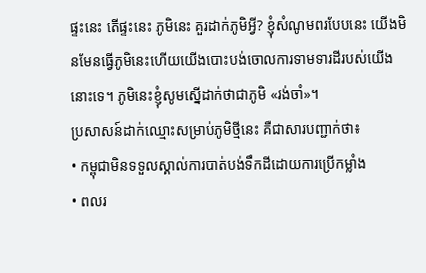ផ្ទះនេះ តើផ្ទះនេះ ភូមិនេះ គួរដាក់ភូមិអ្វី? ខ្ញុំសំណូមពរបែបនេះ យើងមិនមែនធ្វើភូមិនេះហើយយើងបោះបង់ចោលការទាមទារដីរបស់យើងនោះទេ។ ភូមិនេះខ្ញុំសូមស្នើដាក់ថាជាភូមិ «រង់ចាំ»។
ប្រសាសន៍ដាក់ឈ្មោះសម្រាប់ភូមិថ្មីនេះ គឺជាសារបញ្ជាក់ថា៖
• កម្ពុជាមិនទទួលស្គាល់ការបាត់បង់ទឹកដីដោយការប្រើកម្លាំង
• ពលរ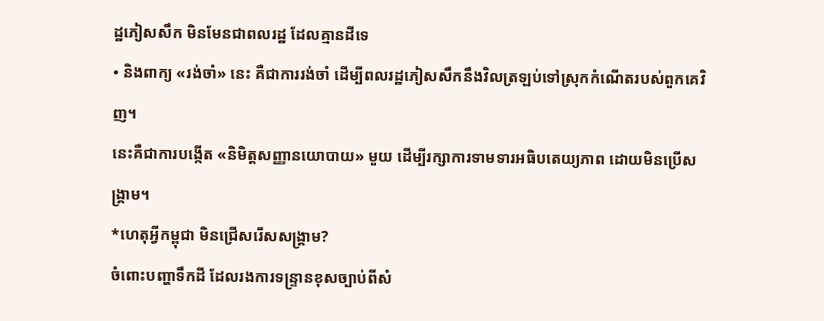ដ្ឋភៀសសឹក មិនមែនជាពលរដ្ឋ ដែលគ្មានដីទេ
• និងពាក្យ «រង់ចាំ» នេះ គឺជាការរង់ចាំ ដើម្បីពលរដ្ឋភៀសសឹកនឹងវិលត្រឡប់ទៅស្រុកកំណើតរបស់ពួកគេវិញ។
នេះគឺជាការបង្កើត «និមិត្តសញ្ញានយោបាយ» មួយ ដើម្បីរក្សាការទាមទារអធិបតេយ្យភាព ដោយមិនប្រើសង្គ្រាម។
*ហេតុអ្វីកម្ពុជា មិនជ្រើសរើសសង្គ្រាម?
ចំពោះបញ្ហាទឹកដី ដែលរងការទន្ទ្រានខុសច្បាប់ពីសំ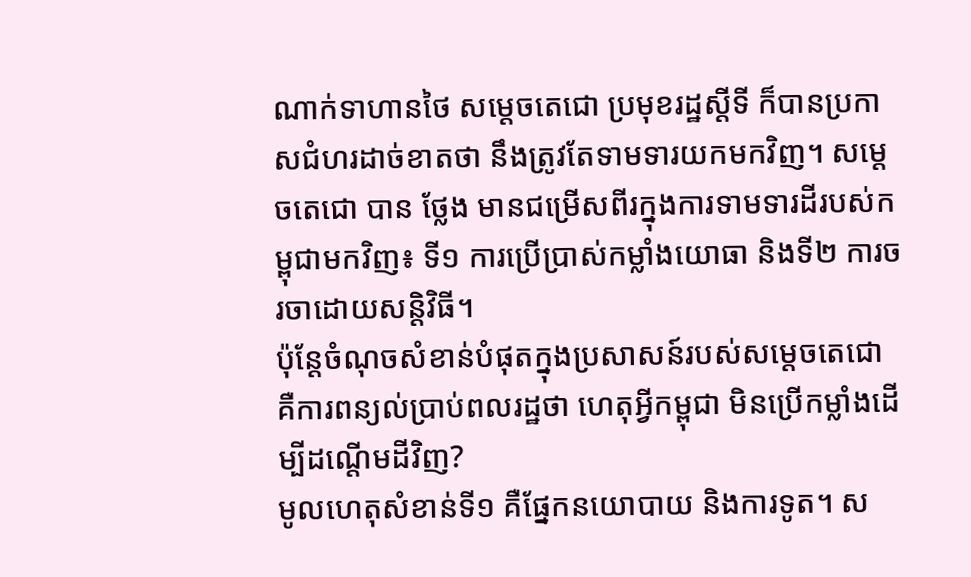ណាក់ទាហានថៃ សម្តេចតេជោ ប្រមុខរដ្ឋស្តីទី ក៏បានប្រកាសជំហរដាច់ខាតថា នឹងត្រូវតែទាមទារយកមកវិញ។ សម្តេចតេជោ បាន ថ្លែង មានជម្រើសពីរក្នុងការទាមទារដីរបស់កម្ពុជាមកវិញ៖ ទី១ ការប្រើប្រាស់កម្លាំងយោធា និងទី២ ការចរចាដោយសន្តិវិធី។
ប៉ុន្តែចំណុចសំខាន់បំផុតក្នុងប្រសាសន៍របស់សម្តេចតេជោ គឺការពន្យល់ប្រាប់ពលរដ្ឋថា ហេតុអ្វីកម្ពុជា មិនប្រើកម្លាំងដើម្បីដណ្តើមដីវិញ?
មូលហេតុសំខាន់ទី១ គឺផ្នែកនយោបាយ និងការទូត។ ស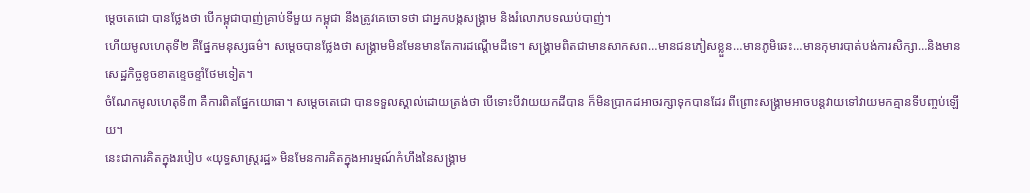ម្តេចតេជោ បានថ្លែងថា បើកម្ពុជាបាញ់គ្រាប់ទីមួយ កម្ពុជា នឹងត្រូវគេចោទថា ជាអ្នកបង្កសង្គ្រាម និងរំលោភបទឈប់បាញ់។
ហើយមូលហេតុទី២ គឺផ្នែកមនុស្សធម៌។ សម្តេចបានថ្លែងថា សង្គ្រាមមិនមែនមានតែការដណ្តើមដីទេ។ សង្គ្រាមពិតជាមានសាកសព…មានជនភៀសខ្លួន…មានភូមិឆេះ…មានកុមារបាត់បង់ការសិក្សា…និងមានសេដ្ឋកិច្ចខូចខាតខ្ទេចខ្ទាំថែមទៀត។
ចំណែកមូលហេតុទី៣ គឺការពិតផ្នែកយោធា។ សម្តេចតេជោ បានទទួលស្គាល់ដោយត្រង់ថា បើទោះបីវាយយកដីបាន ក៏មិនប្រាកដអាចរក្សាទុកបានដែរ ពីព្រោះសង្គ្រាមអាចបន្តវាយទៅវាយមកគ្មានទីបញ្ចប់ឡើយ។
នេះជាការគិតក្នុងរបៀប «យុទ្ធសាស្ត្ររដ្ឋ» មិនមែនការគិតក្នុងអារម្មណ៍កំហឹងនៃសង្គ្រាម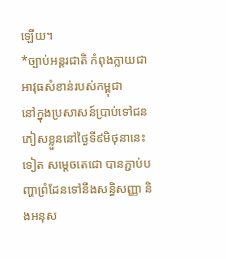ឡើយ។
*ច្បាប់អន្តរជាតិ កំពុងក្លាយជាអាវុធសំខាន់របស់កម្ពុជា
នៅក្នុងប្រសាសន៍ប្រាប់ទៅជនភៀសខ្លួននៅថ្ងៃទី៩មិថុនានេះទៀត សម្តេចតេជោ បានភ្ជាប់បញ្ហាព្រំដែនទៅនឹងសន្ធិសញ្ញា និងអនុស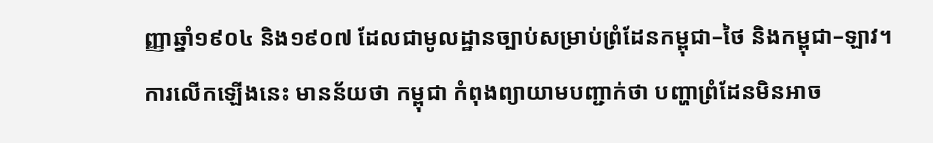ញ្ញាឆ្នាំ១៩០៤ និង១៩០៧ ដែលជាមូលដ្ឋានច្បាប់សម្រាប់ព្រំដែនកម្ពុជា–ថៃ និងកម្ពុជា–ឡាវ។
ការលើកឡើងនេះ មានន័យថា កម្ពុជា កំពុងព្យាយាមបញ្ជាក់ថា បញ្ហាព្រំដែនមិនអាច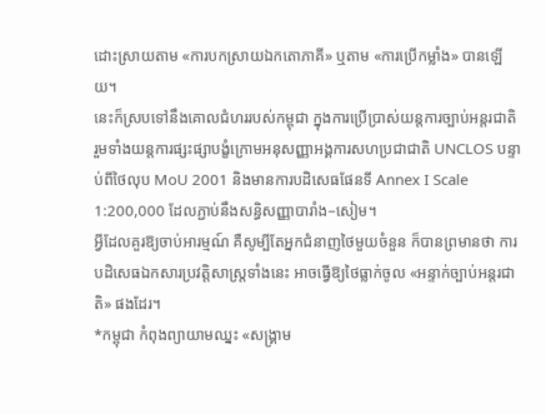ដោះស្រាយតាម «ការបកស្រាយឯកតោភាគី» ឬតាម «ការប្រើកម្លាំង» បានឡើយ។
នេះក៏ស្របទៅនឹងគោលជំហររបស់កម្ពុជា ក្នុងការប្រើប្រាស់យន្តការច្បាប់អន្តរជាតិ រួមទាំងយន្តការផ្សះផ្សាបង្ខំក្រោមអនុសញ្ញាអង្គការសហប្រជាជាតិ UNCLOS បន្ទាប់ពីថៃលុប MoU 2001 និងមានការបដិសេធផែនទី Annex I Scale 1:200,000 ដែលភ្ជាប់នឹងសន្ធិសញ្ញាបារាំង–សៀម។
អ្វីដែលគួរឱ្យចាប់អារម្មណ៍ គឺសូម្បីតែអ្នកជំនាញថៃមួយចំនួន ក៏បានព្រមានថា ការបដិសេធឯកសារប្រវត្តិសាស្ត្រទាំងនេះ អាចធ្វើឱ្យថៃធ្លាក់ចូល «អន្ទាក់ច្បាប់អន្តរជាតិ» ផងដែរ។
*កម្ពុជា កំពុងព្យាយាមឈ្នះ «សង្គ្រាម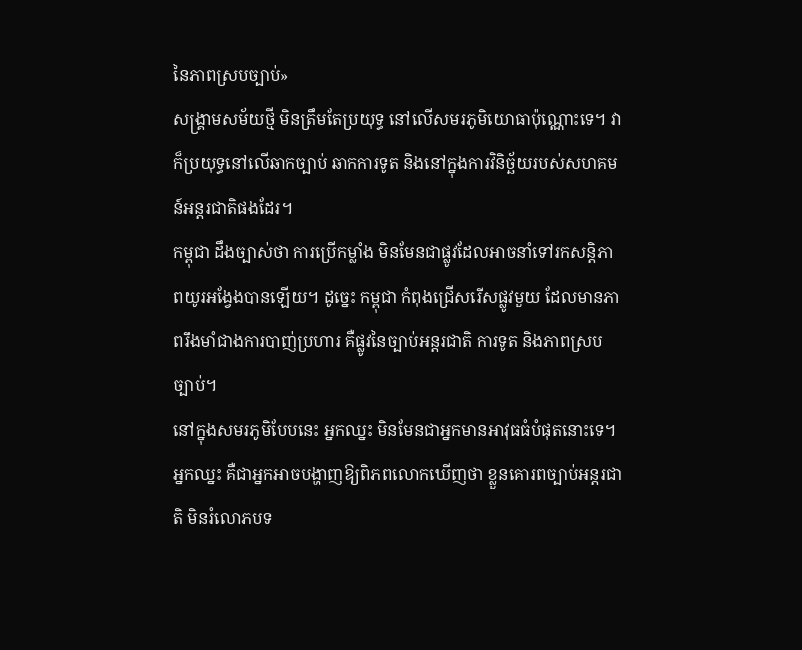នៃភាពស្របច្បាប់»
សង្គ្រាមសម័យថ្មី មិនត្រឹមតែប្រយុទ្ធ នៅលើសមរភូមិយោធាប៉ុណ្ណោះទេ។ វាក៏ប្រយុទ្ធនៅលើឆាកច្បាប់ ឆាកការទូត និងនៅក្នុងការវិនិច្ឆ័យរបស់សហគមន៍អន្តរជាតិផងដែរ។
កម្ពុជា ដឹងច្បាស់ថា ការប្រើកម្លាំង មិនមែនជាផ្លូវដែលអាចនាំទៅរកសន្តិភាពយូរអង្វែងបានឡើយ។ ដូច្នេះ កម្ពុជា កំពុងជ្រើសរើសផ្លូវមួយ ដែលមានភាពរឹងមាំជាងការបាញ់ប្រហារ គឺផ្លូវនៃច្បាប់អន្តរជាតិ ការទូត និងភាពស្របច្បាប់។
នៅក្នុងសមរភូមិបែបនេះ អ្នកឈ្នះ មិនមែនជាអ្នកមានអាវុធធំបំផុតនោះទេ។ អ្នកឈ្នះ គឺជាអ្នកអាចបង្ហាញឱ្យពិភពលោកឃើញថា ខ្លួនគោរពច្បាប់អន្តរជាតិ មិនរំលោភបទ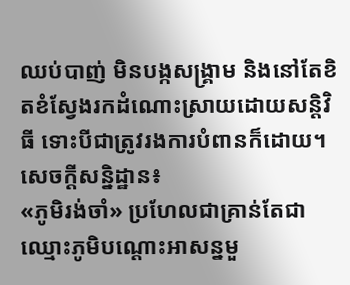ឈប់បាញ់ មិនបង្កសង្គ្រាម និងនៅតែខិតខំស្វែងរកដំណោះស្រាយដោយសន្តិវិធី ទោះបីជាត្រូវរងការបំពានក៏ដោយ។
សេចក្តីសន្និដ្ឋាន៖
«ភូមិរង់ចាំ» ប្រហែលជាគ្រាន់តែជាឈ្មោះភូមិបណ្តោះអាសន្នមួ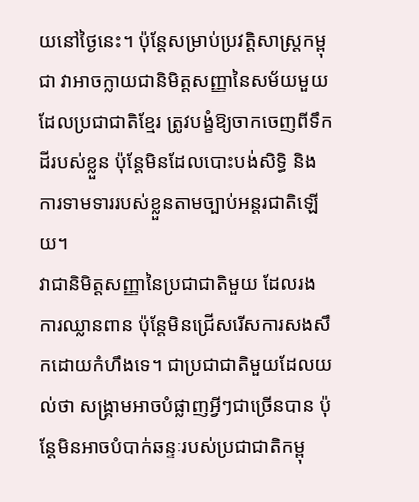យនៅថ្ងៃនេះ។ ប៉ុន្តែសម្រាប់ប្រវត្តិសាស្ត្រកម្ពុជា វាអាចក្លាយជានិមិត្តសញ្ញានៃសម័យមួយ ដែលប្រជាជាតិខ្មែរ ត្រូវបង្ខំឱ្យចាកចេញពីទឹកដីរបស់ខ្លួន ប៉ុន្តែមិនដែលបោះបង់សិទ្ធិ និងការទាមទាររបស់ខ្លួនតាមច្បាប់អន្តរជាតិឡើយ។
វាជានិមិត្តសញ្ញានៃប្រជាជាតិមួយ ដែលរងការឈ្លានពាន ប៉ុន្តែមិនជ្រើសរើសការសងសឹកដោយកំហឹងទេ។ ជាប្រជាជាតិមួយដែលយល់ថា សង្គ្រាមអាចបំផ្លាញអ្វីៗជាច្រើនបាន ប៉ុន្តែមិនអាចបំបាក់ឆន្ទៈរបស់ប្រជាជាតិកម្ពុ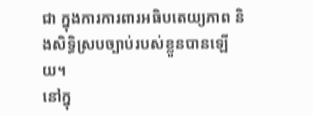ជា ក្នុងការការពារអធិបតេយ្យភាព និងសិទ្ធិស្របច្បាប់របស់ខ្លួនបានឡើយ។
នៅក្នុ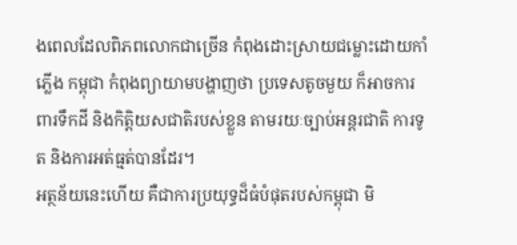ងពេលដែលពិភពលោកជាច្រើន កំពុងដោះស្រាយជម្លោះដោយកាំភ្លើង កម្ពុជា កំពុងព្យាយាមបង្ហាញថា ប្រទេសតូចមួយ ក៏អាចការពារទឹកដី និងកិត្តិយសជាតិរបស់ខ្លួន តាមរយៈច្បាប់អន្តរជាតិ ការទូត និងការអត់ធ្មត់បានដែរ។
អត្ថន័យនេះហើយ គឺជាការប្រយុទ្ធដ៏ធំបំផុតរបស់កម្ពុជា មិ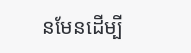នមែនដើម្បី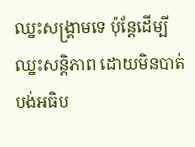ឈ្នះសង្គ្រាមទេ ប៉ុន្តែដើម្បីឈ្នះសន្តិភាព ដោយមិនបាត់បង់អធិប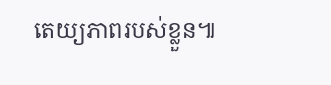តេយ្យភាពរបស់ខ្លួន៕